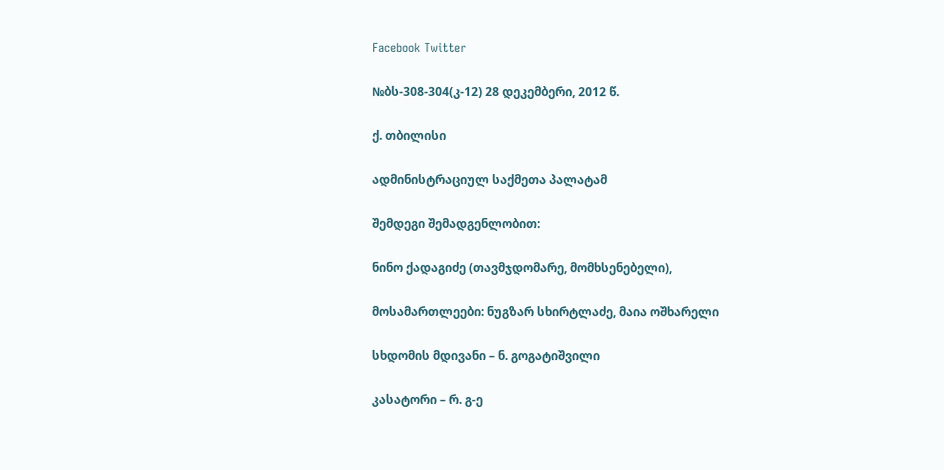Facebook Twitter

№ბს-308-304(კ-12) 28 დეკემბერი, 2012 წ.

ქ. თბილისი

ადმინისტრაციულ საქმეთა პალატამ

შემდეგი შემადგენლობით:

ნინო ქადაგიძე (თავმჯდომარე, მომხსენებელი),

მოსამართლეები: ნუგზარ სხირტლაძე, მაია ოშხარელი

სხდომის მდივანი – ნ. გოგატიშვილი

კასატორი – რ. გ-ე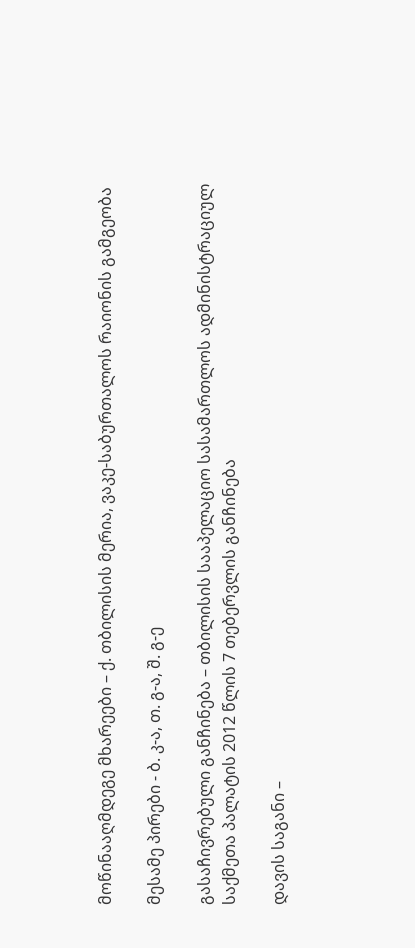მოწინააღმდეგე მხარეები – ქ. თბილისის მერია, ვაკე-საბურთალოს რაიონის გამგეობა

მესამე პირები - ბ. კ-ა, თ. გ-ა, შ. გ-ე

გასაჩივრებული განჩინება – თბილისის სააპელაციო სასამართლოს ადმინისტრაციულ საქმეთა პალატის 2012 წლის 7 თებერვლის განჩინება

დავის საგანი –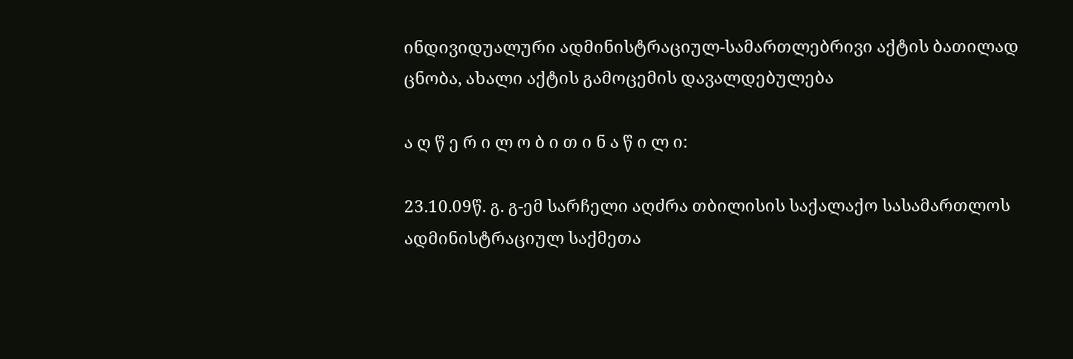ინდივიდუალური ადმინისტრაციულ-სამართლებრივი აქტის ბათილად ცნობა, ახალი აქტის გამოცემის დავალდებულება

ა ღ წ ე რ ი ლ ო ბ ი თ ი ნ ა წ ი ლ ი:

23.10.09წ. გ. გ-ემ სარჩელი აღძრა თბილისის საქალაქო სასამართლოს ადმინისტრაციულ საქმეთა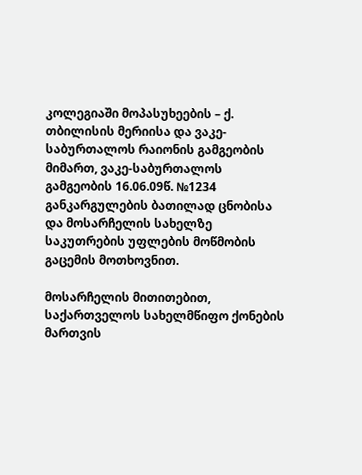კოლეგიაში მოპასუხეების – ქ. თბილისის მერიისა და ვაკე-საბურთალოს რაიონის გამგეობის მიმართ, ვაკე-საბურთალოს გამგეობის 16.06.09წ. №1234 განკარგულების ბათილად ცნობისა და მოსარჩელის სახელზე საკუთრების უფლების მოწმობის გაცემის მოთხოვნით.

მოსარჩელის მითითებით, საქართველოს სახელმწიფო ქონების მართვის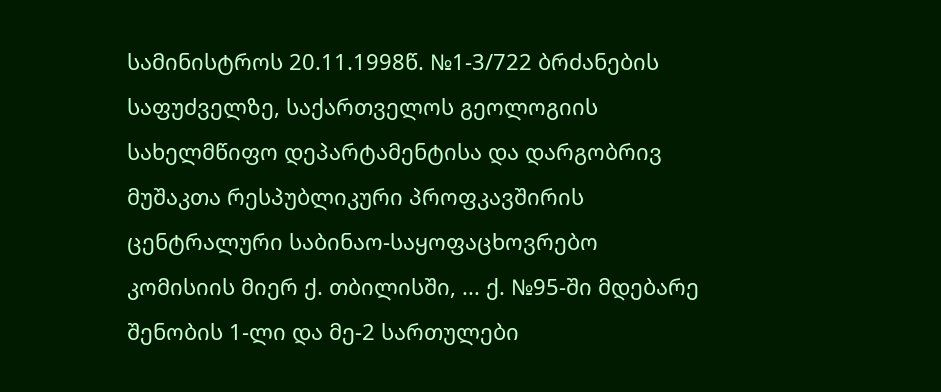სამინისტროს 20.11.1998წ. №1-3/722 ბრძანების საფუძველზე, საქართველოს გეოლოგიის სახელმწიფო დეპარტამენტისა და დარგობრივ მუშაკთა რესპუბლიკური პროფკავშირის ცენტრალური საბინაო-საყოფაცხოვრებო კომისიის მიერ ქ. თბილისში, ... ქ. №95-ში მდებარე შენობის 1-ლი და მე-2 სართულები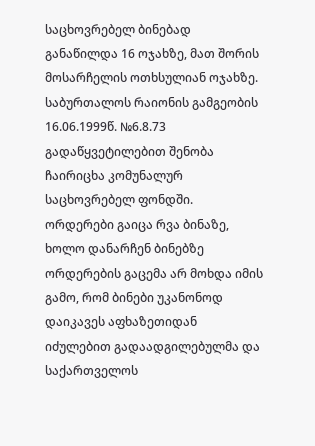საცხოვრებელ ბინებად განაწილდა 16 ოჯახზე, მათ შორის მოსარჩელის ოთხსულიან ოჯახზე. საბურთალოს რაიონის გამგეობის 16.06.1999წ. №6.8.73 გადაწყვეტილებით შენობა ჩაირიცხა კომუნალურ საცხოვრებელ ფონდში. ორდერები გაიცა რვა ბინაზე, ხოლო დანარჩენ ბინებზე ორდერების გაცემა არ მოხდა იმის გამო, რომ ბინები უკანონოდ დაიკავეს აფხაზეთიდან იძულებით გადაადგილებულმა და საქართველოს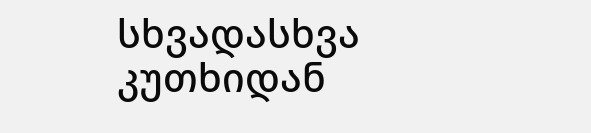სხვადასხვა კუთხიდან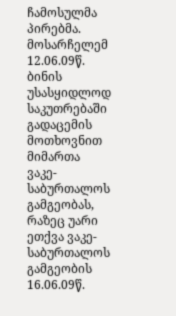ჩამოსულმა პირებმა. მოსარჩელემ 12.06.09წ. ბინის უსასყიდლოდ საკუთრებაში გადაცემის მოთხოვნით მიმართა ვაკე-საბურთალოს გამგეობას, რაზეც უარი ეთქვა ვაკე-საბურთალოს გამგეობის 16.06.09წ.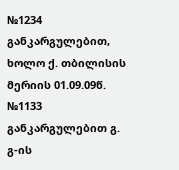№1234 განკარგულებით, ხოლო ქ. თბილისის მერიის 01.09.09წ. №1133 განკარგულებით გ. გ-ის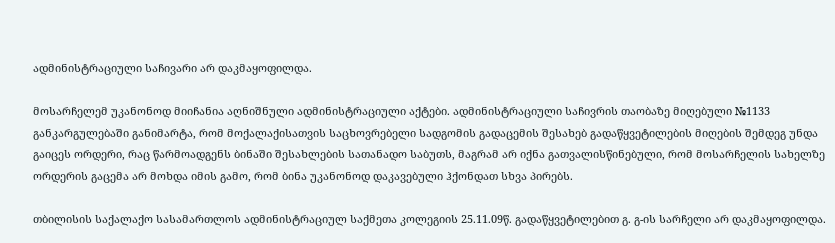ადმინისტრაციული საჩივარი არ დაკმაყოფილდა.

მოსარჩელემ უკანონოდ მიიჩანია აღნიშნული ადმინისტრაციული აქტები. ადმინისტრაციული საჩივრის თაობაზე მიღებული №1133 განკარგულებაში განიმარტა, რომ მოქალაქისათვის საცხოვრებელი სადგომის გადაცემის შესახებ გადაწყვეტილების მიღების შემდეგ უნდა გაიცეს ორდერი, რაც წარმოადგენს ბინაში შესახლების სათანადო საბუთს, მაგრამ არ იქნა გათვალისწინებული, რომ მოსარჩელის სახელზე ორდერის გაცემა არ მოხდა იმის გამო, რომ ბინა უკანონოდ დაკავებული ჰქონდათ სხვა პირებს.

თბილისის საქალაქო სასამართლოს ადმინისტრაციულ საქმეთა კოლეგიის 25.11.09წ. გადაწყვეტილებით გ. გ-ის სარჩელი არ დაკმაყოფილდა.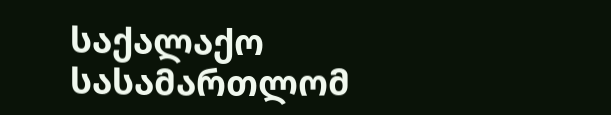საქალაქო სასამართლომ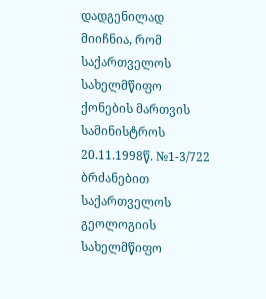დადგენილად მიიჩნია, რომ საქართველოს სახელმწიფო ქონების მართვის სამინისტროს 20.11.1998წ. №1-3/722 ბრძანებით საქართველოს გეოლოგიის სახელმწიფო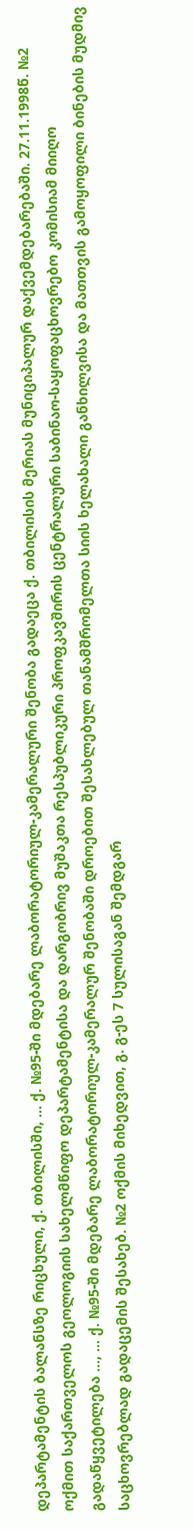დეპარტამენტის ბალანსზე რიცხული, ქ. თბილისში, ... ქ. №95-ში მდებარე ლაბორატორიულ-კამერალური შენობა გადაეცა ქ. თბილისის მერიას მუნიციპალურ დაქვემდებარებაში. 27.11.1998წ. №2 ოქმით საქართველოს გეოლოგიის სახელმწიფო დეპარტამენტისა და დარგობრივ მუშაკთა რესპუბლიკური პროფკავშირის ცენტრალური საბინაო-საყოფაცხოვრებო კომისიამ მიიღო გადაწყვეტილება ..., ... ქ. №95-ში მდებარე ლაბორატორიულ-კამერალურ შენობაში დროებით შესახლებულ თანამშრომელთა სიის ხელახალი განხილვისა და მათთვის გამოყოფილი ბინების მუდმივ საცხოვრებლად გადაცემის შესახებ. №2 ოქმის მიხედვით, გ. გ-ეს 7 სულისაგან შემდგარ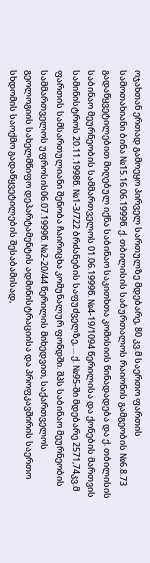ოჯახთან ერთად გამოეყო პირველ სართულზე მდებარე, 80 კვ.მ საერთო ფართის სამოთახიანი ბინა №15.16.06.1999წ. ქ. თბილისის საბურთალოს რაიონის გამგეობის №6.8.73 გადაწყვეტილებით მიღებულ იქნა საბინაო საკითხთა კომისიის წინადადება და ქ. თბილისის საბინაო მეურნეობის სამმართველოს 01.06.1999წ. №4-19/1094 წერილისა და ქონების მართვის სამინისტროს 20.11.1998წ. №1-3/722 ბრძანების საფუძველზე, ... ქ. №95-ში მდებარე 2571,74კვ.მ ფართის სამსართულიანი შენობა ჩაირიცხა კომუნალურ ფონდში. შპს საბინაო მეურნეობის სამმართველოს უფროსის06.07.1999წ. №2-20/44 წერილის მიხედვით, საქართველოს გეოლოგიის სახელმწიფო დეპარტამენტის ადმინისტრაციისა და პროფკავშირის საერთო სხდომის საოქმო გადაწყვეტილების შესაბამისად,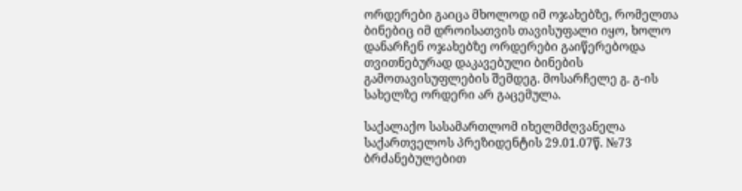ორდერები გაიცა მხოლოდ იმ ოჯახებზე, რომელთა ბინებიც იმ დროისათვის თავისუფალი იყო, ხოლო დანარჩენ ოჯახებზე ორდერები გაიწერებოდა თვითნებურად დაკავებული ბინების გამოთავისუფლების შემდეგ. მოსარჩელე გ. გ-ის სახელზე ორდერი არ გაცემულა.

საქალაქო სასამართლომ იხელმძღვანელა საქართველოს პრეზიდენტის 29.01.07წ. №73 ბრძანებულებით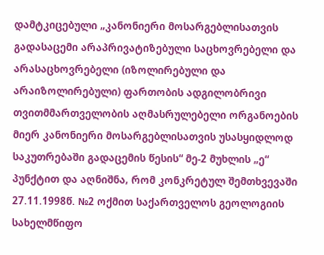დამტკიცებული „კანონიერი მოსარგებლისათვის გადასაცემი არაპრივატიზებული საცხოვრებელი და არასაცხოვრებელი (იზოლირებული და არაიზოლირებული) ფართობის ადგილობრივი თვითმმართველობის აღმასრულებელი ორგანოების მიერ კანონიერი მოსარგებლისათვის უსასყიდლოდ საკუთრებაში გადაცემის წესის“ მე-2 მუხლის „ე“ პუნქტით და აღნიშნა, რომ კონკრეტულ შემთხვევაში 27.11.1998წ. №2 ოქმით საქართველოს გეოლოგიის სახელმწიფო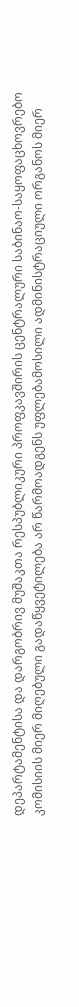დეპარტამენტისა და დარგობრივ მუშაკთა რესპუბლიკური პროფკავშირის ცენტრალური საბინაო-საყოფაცხოვრებო კომისიის მიერ მიღებული გადაწყვეტილება არ წარმოადგენს უფლებამოსილი ადმინისტრაციული ორგანოს მიერ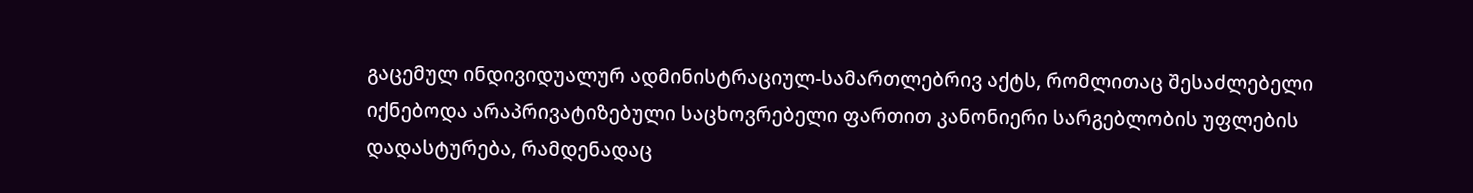გაცემულ ინდივიდუალურ ადმინისტრაციულ-სამართლებრივ აქტს, რომლითაც შესაძლებელი იქნებოდა არაპრივატიზებული საცხოვრებელი ფართით კანონიერი სარგებლობის უფლების დადასტურება, რამდენადაც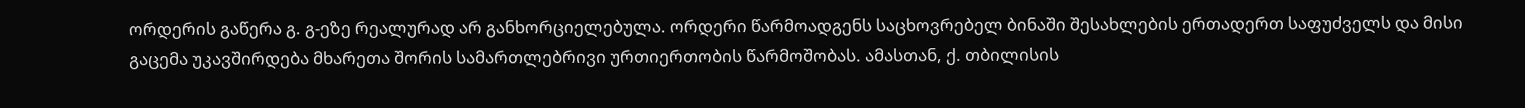ორდერის გაწერა გ. გ-ეზე რეალურად არ განხორციელებულა. ორდერი წარმოადგენს საცხოვრებელ ბინაში შესახლების ერთადერთ საფუძველს და მისი გაცემა უკავშირდება მხარეთა შორის სამართლებრივი ურთიერთობის წარმოშობას. ამასთან, ქ. თბილისის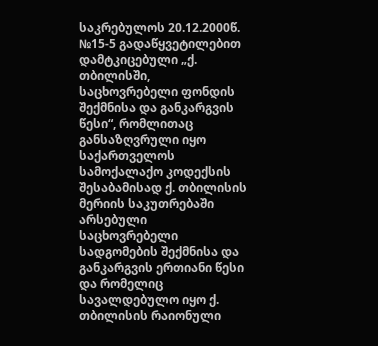საკრებულოს 20.12.2000წ. №15-5 გადაწყვეტილებით დამტკიცებული „ქ. თბილისში, საცხოვრებელი ფონდის შექმნისა და განკარგვის წესი“, რომლითაც განსაზღვრული იყო საქართველოს სამოქალაქო კოდექსის შესაბამისად ქ. თბილისის მერიის საკუთრებაში არსებული საცხოვრებელი სადგომების შექმნისა და განკარგვის ერთიანი წესი და რომელიც სავალდებულო იყო ქ. თბილისის რაიონული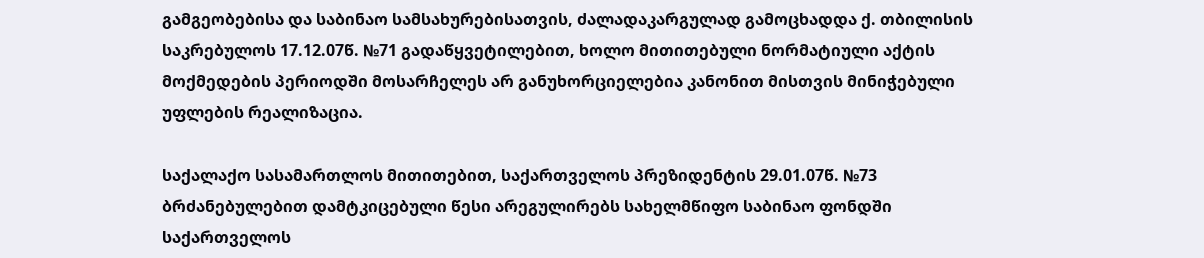გამგეობებისა და საბინაო სამსახურებისათვის, ძალადაკარგულად გამოცხადდა ქ. თბილისის საკრებულოს 17.12.07წ. №71 გადაწყვეტილებით, ხოლო მითითებული ნორმატიული აქტის მოქმედების პერიოდში მოსარჩელეს არ განუხორციელებია კანონით მისთვის მინიჭებული უფლების რეალიზაცია.

საქალაქო სასამართლოს მითითებით, საქართველოს პრეზიდენტის 29.01.07წ. №73 ბრძანებულებით დამტკიცებული წესი არეგულირებს სახელმწიფო საბინაო ფონდში საქართველოს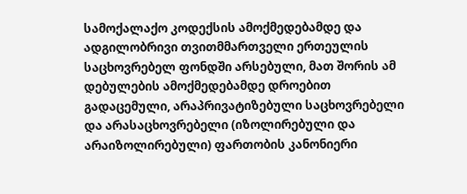სამოქალაქო კოდექსის ამოქმედებამდე და ადგილობრივი თვითმმართველი ერთეულის საცხოვრებელ ფონდში არსებული, მათ შორის ამ დებულების ამოქმედებამდე დროებით გადაცემული, არაპრივატიზებული საცხოვრებელი და არასაცხოვრებელი (იზოლირებული და არაიზოლირებული) ფართობის კანონიერი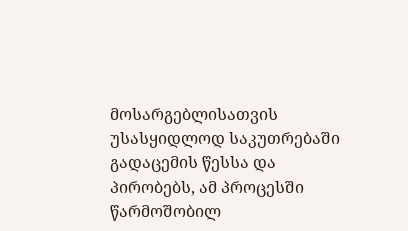მოსარგებლისათვის უსასყიდლოდ საკუთრებაში გადაცემის წესსა და პირობებს, ამ პროცესში წარმოშობილ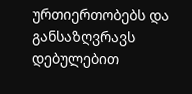ურთიერთობებს და განსაზღვრავს დებულებით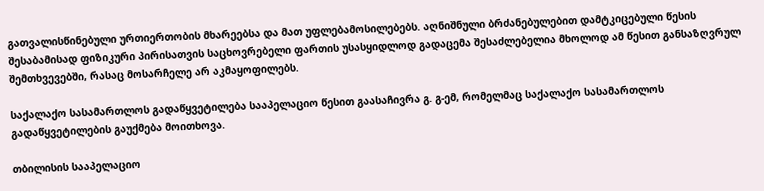გათვალისწინებული ურთიერთობის მხარეებსა და მათ უფლებამოსილებებს. აღნიშნული ბრძანებულებით დამტკიცებული წესის შესაბამისად ფიზიკური პირისათვის საცხოვრებელი ფართის უსასყიდლოდ გადაცემა შესაძლებელია მხოლოდ ამ წესით განსაზღვრულ შემთხვევებში, რასაც მოსარჩელე არ აკმაყოფილებს.

საქალაქო სასამართლოს გადაწყვეტილება სააპელაციო წესით გაასაჩივრა გ. გ-ემ, რომელმაც საქალაქო სასამართლოს გადაწყვეტილების გაუქმება მოითხოვა.

თბილისის სააპელაციო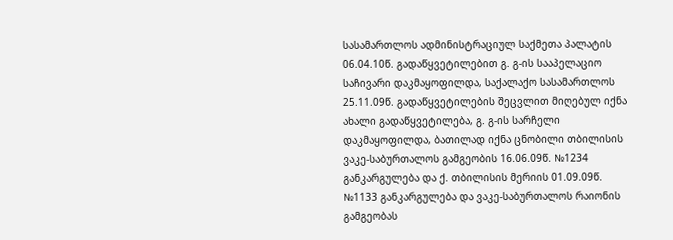სასამართლოს ადმინისტრაციულ საქმეთა პალატის 06.04.10წ. გადაწყვეტილებით გ. გ-ის სააპელაციო საჩივარი დაკმაყოფილდა, საქალაქო სასამართლოს 25.11.09წ. გადაწყვეტილების შეცვლით მიღებულ იქნა ახალი გადაწყვეტილება, გ. გ-ის სარჩელი დაკმაყოფილდა, ბათილად იქნა ცნობილი თბილისის ვაკე-საბურთალოს გამგეობის 16.06.09წ. №1234 განკარგულება და ქ. თბილისის მერიის 01.09.09წ. №1133 განკარგულება და ვაკე-საბურთალოს რაიონის გამგეობას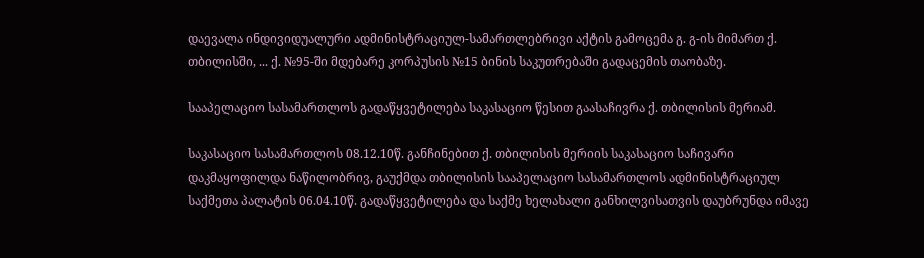დაევალა ინდივიდუალური ადმინისტრაციულ-სამართლებრივი აქტის გამოცემა გ. გ-ის მიმართ ქ. თბილისში, ... ქ. №95-ში მდებარე კორპუსის №15 ბინის საკუთრებაში გადაცემის თაობაზე.

სააპელაციო სასამართლოს გადაწყვეტილება საკასაციო წესით გაასაჩივრა ქ. თბილისის მერიამ.

საკასაციო სასამართლოს 08.12.10წ. განჩინებით ქ. თბილისის მერიის საკასაციო საჩივარი დაკმაყოფილდა ნაწილობრივ, გაუქმდა თბილისის სააპელაციო სასამართლოს ადმინისტრაციულ საქმეთა პალატის 06.04.10წ. გადაწყვეტილება და საქმე ხელახალი განხილვისათვის დაუბრუნდა იმავე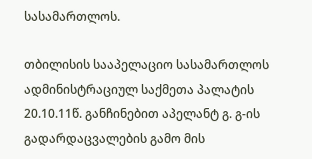სასამართლოს.

თბილისის სააპელაციო სასამართლოს ადმინისტრაციულ საქმეთა პალატის 20.10.11წ. განჩინებით აპელანტ გ. გ-ის გადარდაცვალების გამო მის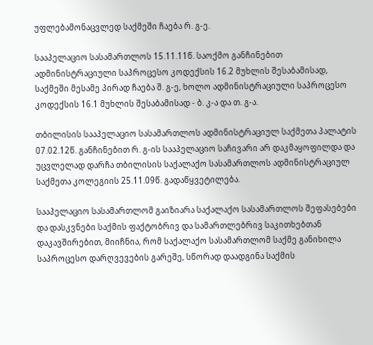უფლებამონაცვლედ საქმეში ჩაება რ. გ-ე.

სააპელაციო სასამართლოს 15.11.11წ. საოქმო განჩინებით ადმინისტრაციული საპროცესო კოდექსის 16.2 მუხლის შესაბამისად, საქმეში მესამე პირად ჩაება შ. გ-ე, ხოლო ადმინისტრაციული საპროცესო კოდექსის 16.1 მუხლის შესაბამისად - ბ. კ-ა და თ. გ-ა.

თბილისის სააპელაციო სასამართლოს ადმინისტრაციულ საქმეთა პალატის 07.02.12წ. განჩინებით რ. გ-ის სააპელაციო საჩივარი არ დაკმაყოფილდა და უცვლელად დარჩა თბილისის საქალაქო სასამართლოს ადმინისტრაციულ საქმეთა კოლეგიის 25.11.09წ. გადაწყვეტილება.

სააპელაციო სასამართლომ გაიზიარა საქალაქო სასამართლოს შეფასებები და დასკვნები საქმის ფაქტობრივ და სამართლებრივ საკითხებთან დაკავშირებით, მიიჩნია, რომ საქალაქო სასამართლომ საქმე განიხილა საპროცესო დარღვევების გარეშე, სწორად დაადგინა საქმის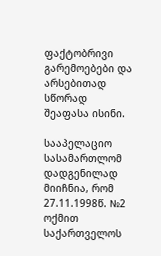ფაქტობრივი გარემოებები და არსებითად სწორად შეაფასა ისინი.

სააპელაციო სასამართლომ დადგენილად მიიჩნია, რომ 27.11.1998წ. №2 ოქმით საქართველოს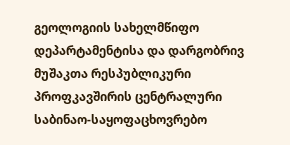გეოლოგიის სახელმწიფო დეპარტამენტისა და დარგობრივ მუშაკთა რესპუბლიკური პროფკავშირის ცენტრალური საბინაო-საყოფაცხოვრებო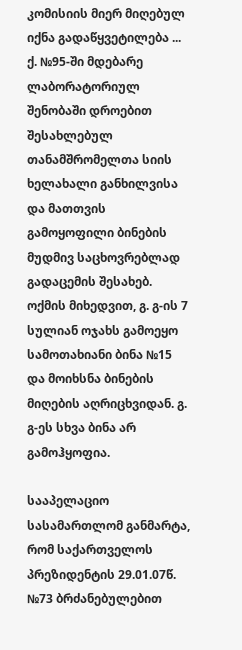კომისიის მიერ მიღებულ იქნა გადაწყვეტილება ... ქ. №95-ში მდებარე ლაბორატორიულ შენობაში დროებით შესახლებულ თანამშრომელთა სიის ხელახალი განხილვისა და მათთვის გამოყოფილი ბინების მუდმივ საცხოვრებლად გადაცემის შესახებ. ოქმის მიხედვით, გ. გ-ის 7 სულიან ოჯახს გამოეყო სამოთახიანი ბინა №15 და მოიხსნა ბინების მიღების აღრიცხვიდან. გ. გ-ეს სხვა ბინა არ გამოჰყოფია.

სააპელაციო სასამართლომ განმარტა, რომ საქართველოს პრეზიდენტის 29.01.07წ. №73 ბრძანებულებით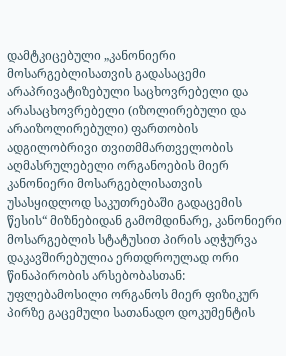დამტკიცებული „კანონიერი მოსარგებლისათვის გადასაცემი არაპრივატიზებული საცხოვრებელი და არასაცხოვრებელი (იზოლირებული და არაიზოლირებული) ფართობის ადგილობრივი თვითმმართველობის აღმასრულებელი ორგანოების მიერ კანონიერი მოსარგებლისათვის უსასყიდლოდ საკუთრებაში გადაცემის წესის“ მიზნებიდან გამომდინარე, კანონიერი მოსარგებლის სტატუსით პირის აღჭურვა დაკავშირებულია ერთდროულად ორი წინაპირობის არსებობასთან: უფლებამოსილი ორგანოს მიერ ფიზიკურ პირზე გაცემული სათანადო დოკუმენტის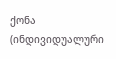ქონა (ინდივიდუალური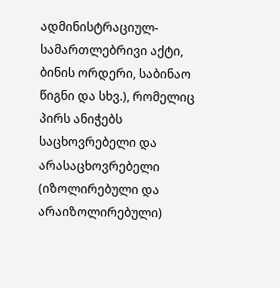ადმინისტრაციულ-სამართლებრივი აქტი, ბინის ორდერი, საბინაო წიგნი და სხვ.), რომელიც პირს ანიჭებს საცხოვრებელი და არასაცხოვრებელი (იზოლირებული და არაიზოლირებული)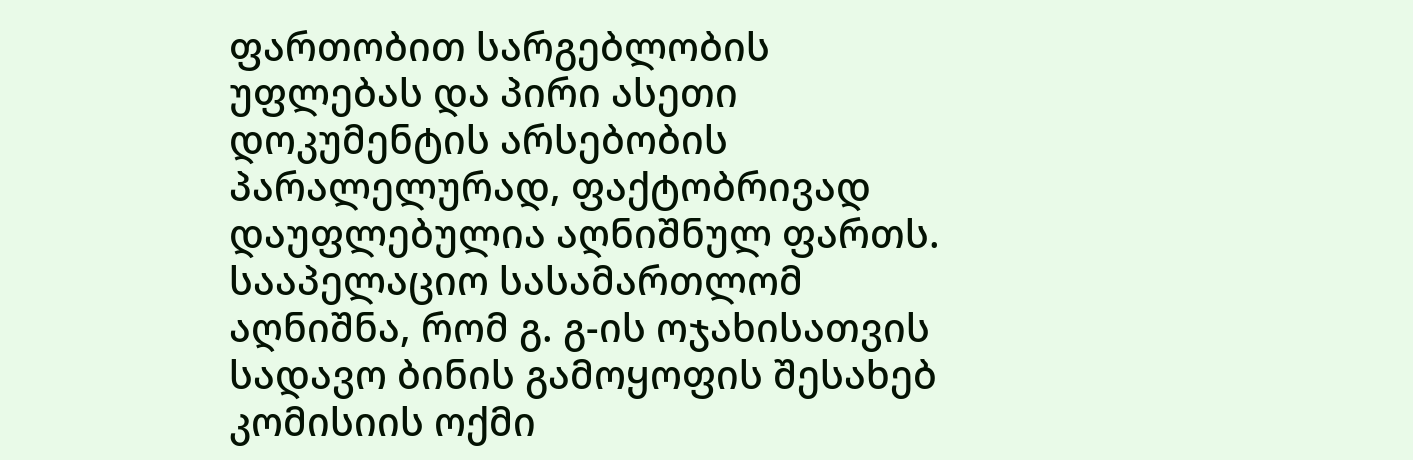ფართობით სარგებლობის უფლებას და პირი ასეთი დოკუმენტის არსებობის პარალელურად, ფაქტობრივად დაუფლებულია აღნიშნულ ფართს. სააპელაციო სასამართლომ აღნიშნა, რომ გ. გ-ის ოჯახისათვის სადავო ბინის გამოყოფის შესახებ კომისიის ოქმი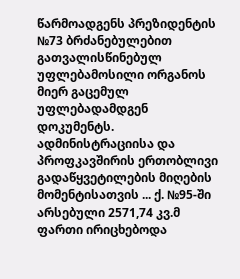წარმოადგენს პრეზიდენტის №73 ბრძანებულებით გათვალისწინებულ უფლებამოსილი ორგანოს მიერ გაცემულ უფლებადამდგენ დოკუმენტს. ადმინისტრაციისა და პროფკავშირის ერთობლივი გადაწყვეტილების მიღების მომენტისათვის ... ქ. №95-ში არსებული 2571,74 კვ.მ ფართი ირიცხებოდა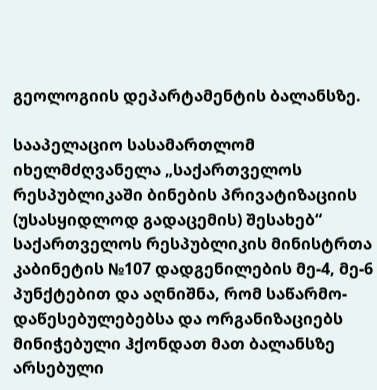გეოლოგიის დეპარტამენტის ბალანსზე.

სააპელაციო სასამართლომ იხელმძღვანელა „საქართველოს რესპუბლიკაში ბინების პრივატიზაციის (უსასყიდლოდ გადაცემის) შესახებ“ საქართველოს რესპუბლიკის მინისტრთა კაბინეტის №107 დადგენილების მე-4, მე-6 პუნქტებით და აღნიშნა, რომ საწარმო-დაწესებულებებსა და ორგანიზაციებს მინიჭებული ჰქონდათ მათ ბალანსზე არსებული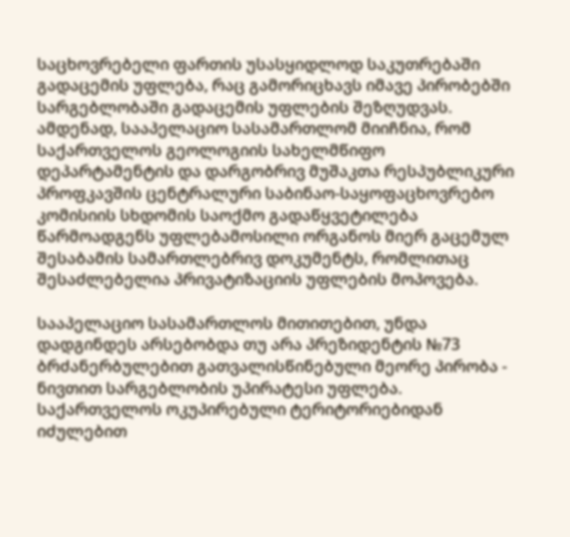საცხოვრებელი ფართის უსასყიდლოდ საკუთრებაში გადაცემის უფლება, რაც გამორიცხავს იმავე პირობებში სარგებლობაში გადაცემის უფლების შეზღუდვას. ამდენად, სააპელაციო სასამართლომ მიიჩნია, რომ საქართველოს გეოლოგიის სახელმწიფო დეპარტამენტის და დარგობრივ მუშაკთა რესპუბლიკური პროფკავშის ცენტრალური საბინაო-საყოფაცხოვრებო კომისიის სხდომის საოქმო გადაწყვეტილება წარმოადგენს უფლებამოსილი ორგანოს მიერ გაცემულ შესაბამის სამართლებრივ დოკუმენტს, რომლითაც შესაძლებელია პრივატიზაციის უფლების მოპოვება.

სააპელაციო სასამართლოს მითითებით, უნდა დადგინდეს არსებობდა თუ არა პრეზიდენტის №73 ბრძანერბულებით გათვალისწინებული მეორე პირობა - ნივთით სარგებლობის უპირატესი უფლება. საქართველოს ოკუპირებული ტერიტორიებიდან იძულებით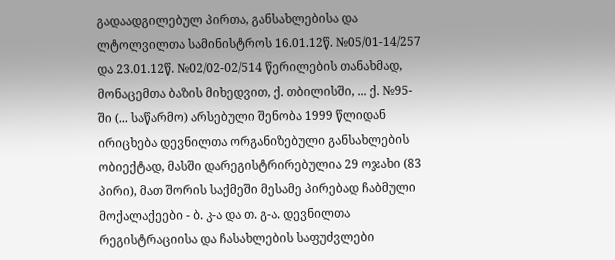გადაადგილებულ პირთა, განსახლებისა და ლტოლვილთა სამინისტროს 16.01.12წ. №05/01-14/257 და 23.01.12წ. №02/02-02/514 წერილების თანახმად, მონაცემთა ბაზის მიხედვით, ქ. თბილისში, ... ქ. №95-ში (... საწარმო) არსებული შენობა 1999 წლიდან ირიცხება დევნილთა ორგანიზებული განსახლების ობიექტად, მასში დარეგისტრირებულია 29 ოჯახი (83 პირი), მათ შორის საქმეში მესამე პირებად ჩაბმული მოქალაქეები - ბ. კ-ა და თ. გ-ა. დევნილთა რეგისტრაციისა და ჩასახლების საფუძვლები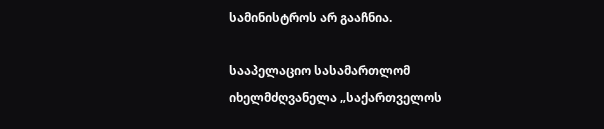სამინისტროს არ გააჩნია.

სააპელაციო სასამართლომ იხელმძღვანელა „საქართველოს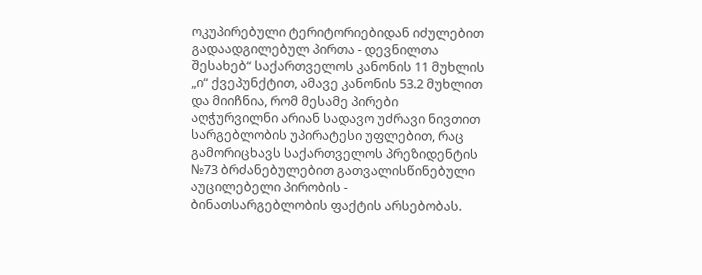ოკუპირებული ტერიტორიებიდან იძულებით გადაადგილებულ პირთა - დევნილთა შესახებ“ საქართველოს კანონის 11 მუხლის „ი“ ქვეპუნქტით, ამავე კანონის 53.2 მუხლით და მიიჩნია, რომ მესამე პირები აღჭურვილნი არიან სადავო უძრავი ნივთით სარგებლობის უპირატესი უფლებით, რაც გამორიცხავს საქართველოს პრეზიდენტის №73 ბრძანებულებით გათვალისწინებული აუცილებელი პირობის - ბინათსარგებლობის ფაქტის არსებობას.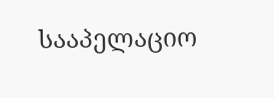სააპელაციო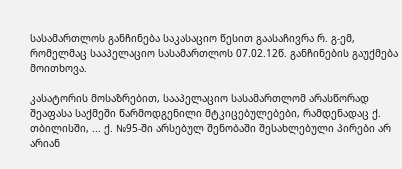სასამართლოს განჩინება საკასაციო წესით გაასაჩივრა რ. გ-ემ, რომელმაც სააპელაციო სასამართლოს 07.02.12წ. განჩინების გაუქმება მოითხოვა.

კასატორის მოსაზრებით, სააპელაციო სასამართლომ არასწორად შეაფასა საქმეში წარმოდგენილი მტკიცებულებები, რამდენადაც ქ. თბილისში, ... ქ. №95-ში არსებულ შენობაში შესახლებული პირები არ არიან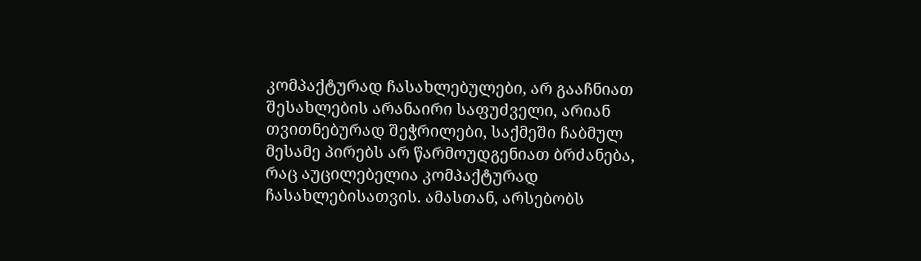კომპაქტურად ჩასახლებულები, არ გააჩნიათ შესახლების არანაირი საფუძველი, არიან თვითნებურად შეჭრილები, საქმეში ჩაბმულ მესამე პირებს არ წარმოუდგენიათ ბრძანება, რაც აუცილებელია კომპაქტურად ჩასახლებისათვის. ამასთან, არსებობს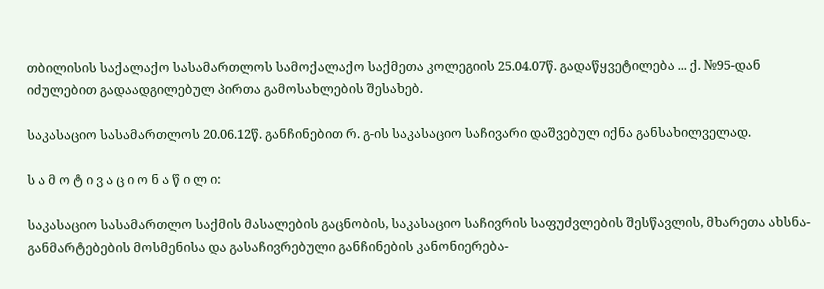თბილისის საქალაქო სასამართლოს სამოქალაქო საქმეთა კოლეგიის 25.04.07წ. გადაწყვეტილება ... ქ. №95-დან იძულებით გადაადგილებულ პირთა გამოსახლების შესახებ.

საკასაციო სასამართლოს 20.06.12წ. განჩინებით რ. გ-ის საკასაციო საჩივარი დაშვებულ იქნა განსახილველად.

ს ა მ ო ტ ი ვ ა ც ი ო ნ ა წ ი ლ ი:

საკასაციო სასამართლო საქმის მასალების გაცნობის, საკასაციო საჩივრის საფუძვლების შესწავლის, მხარეთა ახსნა-განმარტებების მოსმენისა და გასაჩივრებული განჩინების კანონიერება-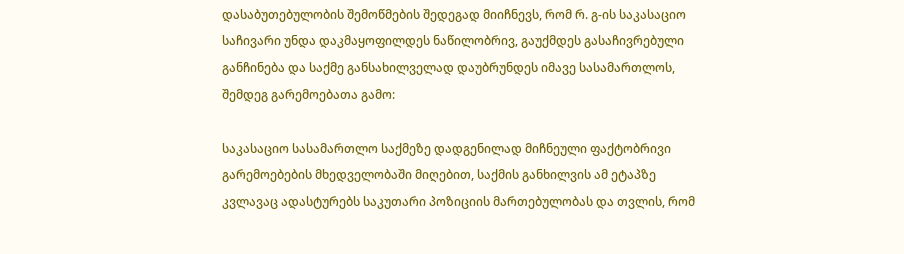დასაბუთებულობის შემოწმების შედეგად მიიჩნევს, რომ რ. გ-ის საკასაციო საჩივარი უნდა დაკმაყოფილდეს ნაწილობრივ, გაუქმდეს გასაჩივრებული განჩინება და საქმე განსახილველად დაუბრუნდეს იმავე სასამართლოს, შემდეგ გარემოებათა გამო:

საკასაციო სასამართლო საქმეზე დადგენილად მიჩნეული ფაქტობრივი გარემოებების მხედველობაში მიღებით, საქმის განხილვის ამ ეტაპზე კვლავაც ადასტურებს საკუთარი პოზიციის მართებულობას და თვლის, რომ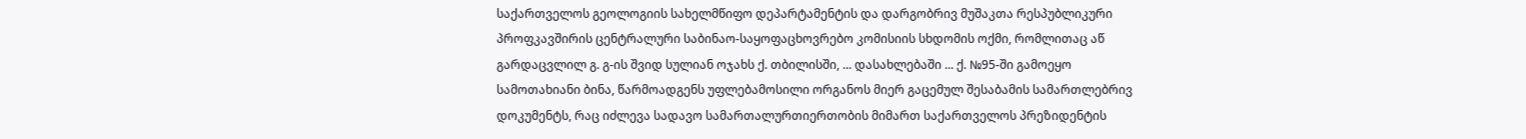საქართველოს გეოლოგიის სახელმწიფო დეპარტამენტის და დარგობრივ მუშაკთა რესპუბლიკური პროფკავშირის ცენტრალური საბინაო-საყოფაცხოვრებო კომისიის სხდომის ოქმი, რომლითაც აწ გარდაცვლილ გ. გ-ის შვიდ სულიან ოჯახს ქ. თბილისში, ... დასახლებაში ... ქ. №95-ში გამოეყო სამოთახიანი ბინა, წარმოადგენს უფლებამოსილი ორგანოს მიერ გაცემულ შესაბამის სამართლებრივ დოკუმენტს, რაც იძლევა სადავო სამართალურთიერთობის მიმართ საქართველოს პრეზიდენტის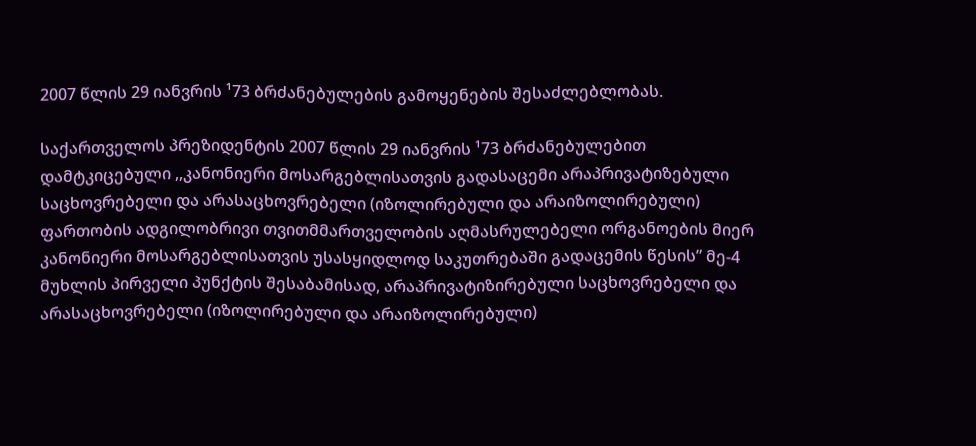2007 წლის 29 იანვრის ¹73 ბრძანებულების გამოყენების შესაძლებლობას.

საქართველოს პრეზიდენტის 2007 წლის 29 იანვრის ¹73 ბრძანებულებით დამტკიცებული ,,კანონიერი მოსარგებლისათვის გადასაცემი არაპრივატიზებული საცხოვრებელი და არასაცხოვრებელი (იზოლირებული და არაიზოლირებული) ფართობის ადგილობრივი თვითმმართველობის აღმასრულებელი ორგანოების მიერ კანონიერი მოსარგებლისათვის უსასყიდლოდ საკუთრებაში გადაცემის წესის” მე-4 მუხლის პირველი პუნქტის შესაბამისად, არაპრივატიზირებული საცხოვრებელი და არასაცხოვრებელი (იზოლირებული და არაიზოლირებული)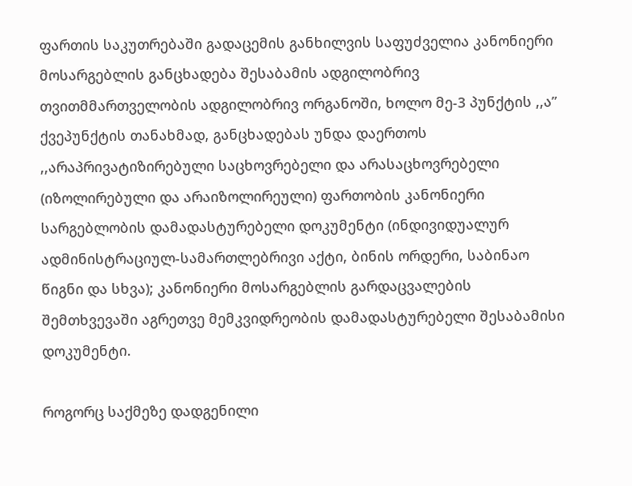ფართის საკუთრებაში გადაცემის განხილვის საფუძველია კანონიერი მოსარგებლის განცხადება შესაბამის ადგილობრივ თვითმმართველობის ადგილობრივ ორგანოში, ხოლო მე-3 პუნქტის ,,ა” ქვეპუნქტის თანახმად, განცხადებას უნდა დაერთოს ,,არაპრივატიზირებული საცხოვრებელი და არასაცხოვრებელი (იზოლირებული და არაიზოლირეული) ფართობის კანონიერი სარგებლობის დამადასტურებელი დოკუმენტი (ინდივიდუალურ ადმინისტრაციულ-სამართლებრივი აქტი, ბინის ორდერი, საბინაო წიგნი და სხვა); კანონიერი მოსარგებლის გარდაცვალების შემთხვევაში აგრეთვე მემკვიდრეობის დამადასტურებელი შესაბამისი დოკუმენტი.

როგორც საქმეზე დადგენილი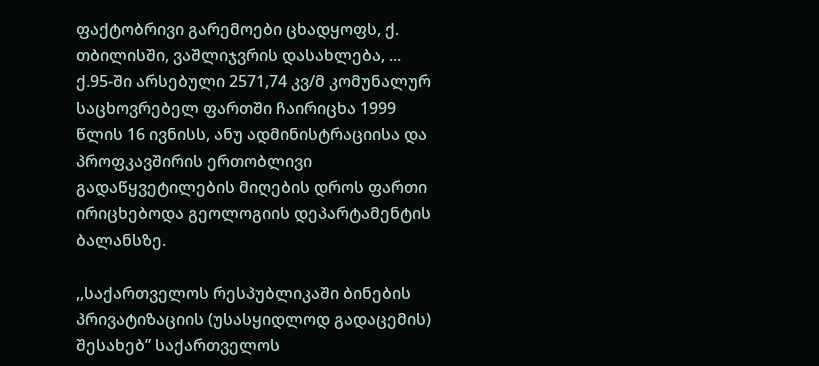ფაქტობრივი გარემოები ცხადყოფს, ქ. თბილისში, ვაშლიჯვრის დასახლება, ... ქ.95-ში არსებული 2571,74 კვ/მ კომუნალურ საცხოვრებელ ფართში ჩაირიცხა 1999 წლის 16 ივნისს, ანუ ადმინისტრაციისა და პროფკავშირის ერთობლივი გადაწყვეტილების მიღების დროს ფართი ირიცხებოდა გეოლოგიის დეპარტამენტის ბალანსზე.

,,საქართველოს რესპუბლიკაში ბინების პრივატიზაციის (უსასყიდლოდ გადაცემის) შესახებ” საქართველოს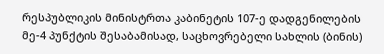რესპუბლიკის მინისტრთა კაბინეტის 107-ე დადგენილების მე-4 პუნქტის შესაბამისად, საცხოვრებელი სახლის (ბინის)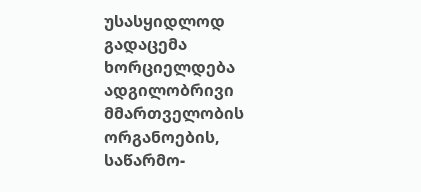უსასყიდლოდ გადაცემა ხორციელდება ადგილობრივი მმართველობის ორგანოების, საწარმო-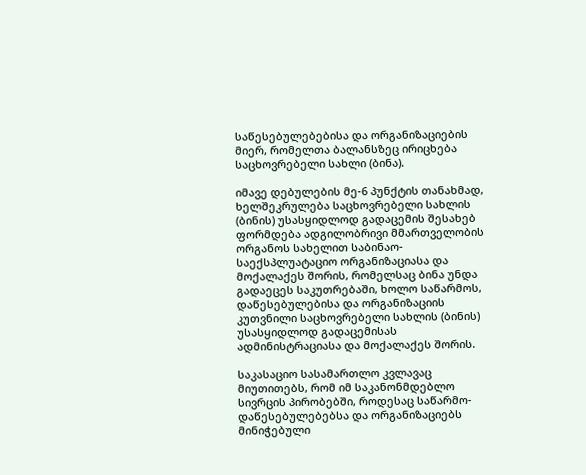საწესებულებებისა და ორგანიზაციების მიერ, რომელთა ბალანსზეც ირიცხება საცხოვრებელი სახლი (ბინა).

იმავე დებულების მე-6 პუნქტის თანახმად, ხელშეკრულება საცხოვრებელი სახლის (ბინის) უსასყიდლოდ გადაცემის შესახებ ფორმდება ადგილობრივი მმართველობის ორგანოს სახელით საბინაო-საექსპლუატაციო ორგანიზაციასა და მოქალაქეს შორის, რომელსაც ბინა უნდა გადაეცეს საკუთრებაში, ხოლო საწარმოს, დაწესებულებისა და ორგანიზაციის კუთვნილი საცხოვრებელი სახლის (ბინის) უსასყიდლოდ გადაცემისას ადმინისტრაციასა და მოქალაქეს შორის.

საკასაციო სასამართლო კვლავაც მიუთითებს, რომ იმ საკანონმდებლო სივრცის პირობებში, როდესაც საწარმო-დაწესებულებებსა და ორგანიზაციებს მინიჭებული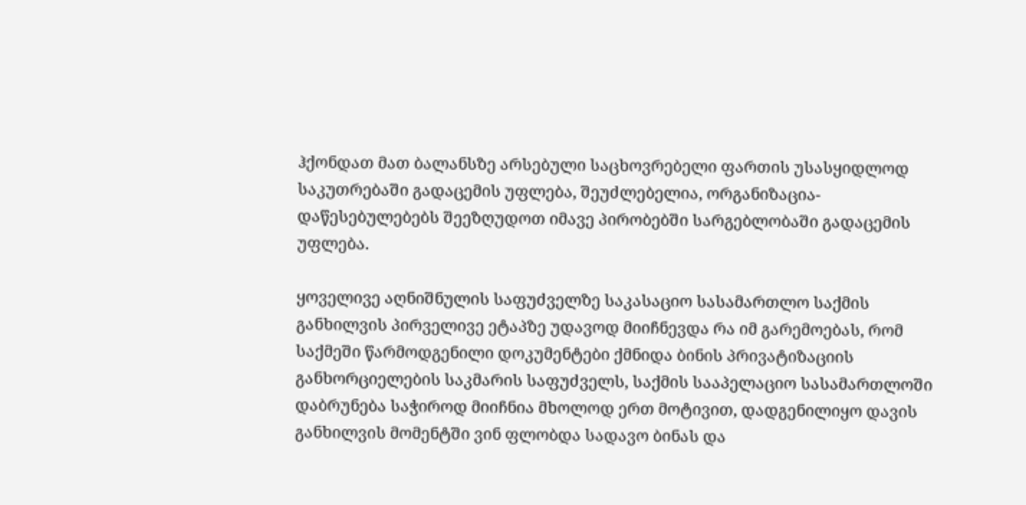ჰქონდათ მათ ბალანსზე არსებული საცხოვრებელი ფართის უსასყიდლოდ საკუთრებაში გადაცემის უფლება, შეუძლებელია, ორგანიზაცია-დაწესებულებებს შეეზღუდოთ იმავე პირობებში სარგებლობაში გადაცემის უფლება.

ყოველივე აღნიშნულის საფუძველზე საკასაციო სასამართლო საქმის განხილვის პირველივე ეტაპზე უდავოდ მიიჩნევდა რა იმ გარემოებას, რომ საქმეში წარმოდგენილი დოკუმენტები ქმნიდა ბინის პრივატიზაციის განხორციელების საკმარის საფუძველს, საქმის სააპელაციო სასამართლოში დაბრუნება საჭიროდ მიიჩნია მხოლოდ ერთ მოტივით, დადგენილიყო დავის განხილვის მომენტში ვინ ფლობდა სადავო ბინას და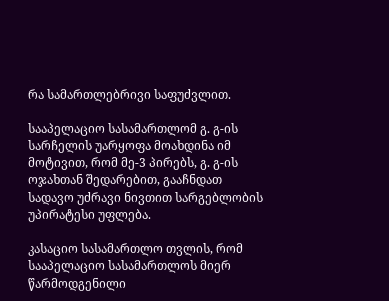რა სამართლებრივი საფუძვლით.

სააპელაციო სასამართლომ გ. გ-ის სარჩელის უარყოფა მოახდინა იმ მოტივით, რომ მე-3 პირებს, გ. გ-ის ოჯახთან შედარებით, გააჩნდათ სადავო უძრავი ნივთით სარგებლობის უპირატესი უფლება.

კასაციო სასამართლო თვლის, რომ სააპელაციო სასამართლოს მიერ წარმოდგენილი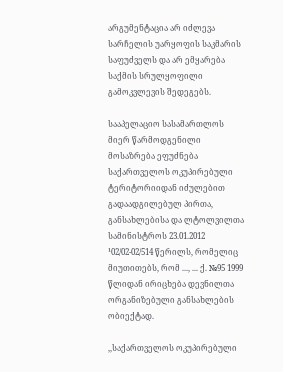არგუმენტაცია არ იძლევა სარჩელის უარყოფის საკმარის საფუძველს და არ ემყარება საქმის სრულყოფილი გამოკვლევის შედეგებს.

სააპელაციო სასამართლოს მიერ წარმოდგენილი მოსაზრება ეფუძნება საქართველოს ოკუპირებული ტერიტორიიდან იძულებით გადაადგილებულ პირთა, განსახლებისა და ლტოლვილთა სამინისტროს 23.01.2012 ¹02/02-02/514 წერილს, რომელიც მიუთითებს, რომ ..., ... ქ. №95 1999 წლიდან ირიცხება დევნილთა ორგანიზებული განსახლების ობიექტად.

,,საქართველოს ოკუპირებული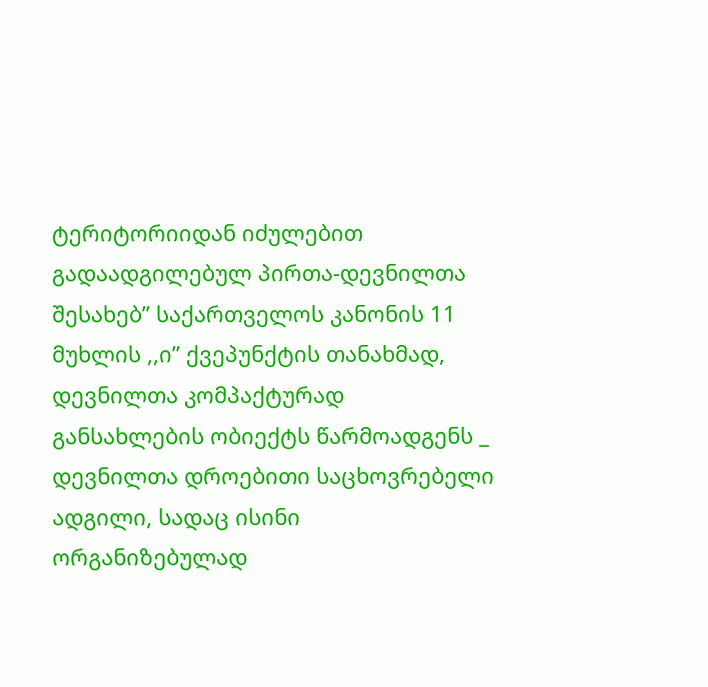ტერიტორიიდან იძულებით გადაადგილებულ პირთა-დევნილთა შესახებ” საქართველოს კანონის 11 მუხლის ,,ი” ქვეპუნქტის თანახმად, დევნილთა კომპაქტურად განსახლების ობიექტს წარმოადგენს _ დევნილთა დროებითი საცხოვრებელი ადგილი, სადაც ისინი ორგანიზებულად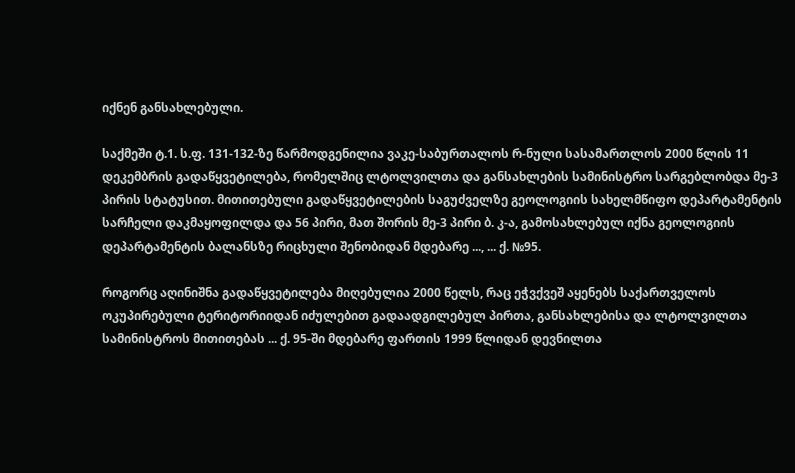იქნენ განსახლებული.

საქმეში ტ.1. ს.ფ. 131-132-ზე წარმოდგენილია ვაკე-საბურთალოს რ-ნული სასამართლოს 2000 წლის 11 დეკემბრის გადაწყვეტილება, რომელშიც ლტოლვილთა და განსახლების სამინისტრო სარგებლობდა მე-3 პირის სტატუსით. მითითებული გადაწყვეტილების საგუძველზე გეოლოგიის სახელმწიფო დეპარტამენტის სარჩელი დაკმაყოფილდა და 56 პირი, მათ შორის მე-3 პირი ბ. კ-ა, გამოსახლებულ იქნა გეოლოგიის დეპარტამენტის ბალანსზე რიცხული შენობიდან მდებარე ..., ... ქ. №95.

როგორც აღინიშნა გადაწყვეტილება მიღებულია 2000 წელს, რაც ეჭვქვეშ აყენებს საქართველოს ოკუპირებული ტერიტორიიდან იძულებით გადაადგილებულ პირთა, განსახლებისა და ლტოლვილთა სამინისტროს მითითებას ... ქ. 95-ში მდებარე ფართის 1999 წლიდან დევნილთა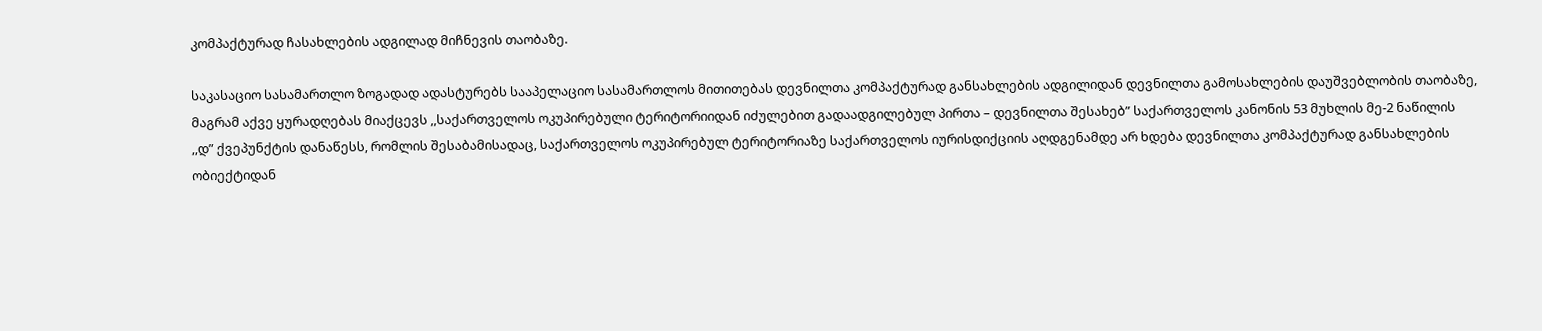კომპაქტურად ჩასახლების ადგილად მიჩნევის თაობაზე.

საკასაციო სასამართლო ზოგადად ადასტურებს სააპელაციო სასამართლოს მითითებას დევნილთა კომპაქტურად განსახლების ადგილიდან დევნილთა გამოსახლების დაუშვებლობის თაობაზე, მაგრამ აქვე ყურადღებას მიაქცევს ,,საქართველოს ოკუპირებული ტერიტორიიდან იძულებით გადაადგილებულ პირთა – დევნილთა შესახებ” საქართველოს კანონის 53 მუხლის მე-2 ნაწილის ,,დ” ქვეპუნქტის დანაწესს, რომლის შესაბამისადაც, საქართველოს ოკუპირებულ ტერიტორიაზე საქართველოს იურისდიქციის აღდგენამდე არ ხდება დევნილთა კომპაქტურად განსახლების ობიექტიდან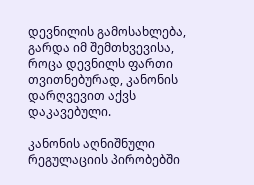დევნილის გამოსახლება, გარდა იმ შემთხვევისა, როცა დევნილს ფართი თვითნებურად, კანონის დარღვევით აქვს დაკავებული.

კანონის აღნიშნული რეგულაციის პირობებში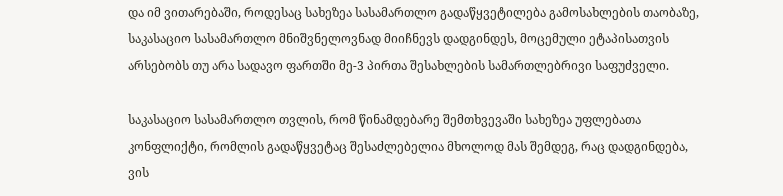და იმ ვითარებაში, როდესაც სახეზეა სასამართლო გადაწყვეტილება გამოსახლების თაობაზე, საკასაციო სასამართლო მნიშვნელოვნად მიიჩნევს დადგინდეს, მოცემული ეტაპისათვის არსებობს თუ არა სადავო ფართში მე-3 პირთა შესახლების სამართლებრივი საფუძველი.

საკასაციო სასამართლო თვლის, რომ წინამდებარე შემთხვევაში სახეზეა უფლებათა კონფლიქტი, რომლის გადაწყვეტაც შესაძლებელია მხოლოდ მას შემდეგ, რაც დადგინდება, ვის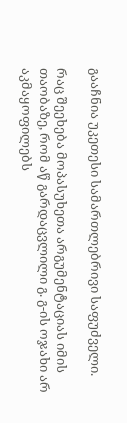გააჩნია უკეთესი სამართლებრივი საფუძველი.

რაც შეეხება მოპასუხეთა არგუმენტაციას იმის თაობაზე, რომ აწ გარდაცვლილი გ. გ-ის ოჯახი არ აკმაყოფილებს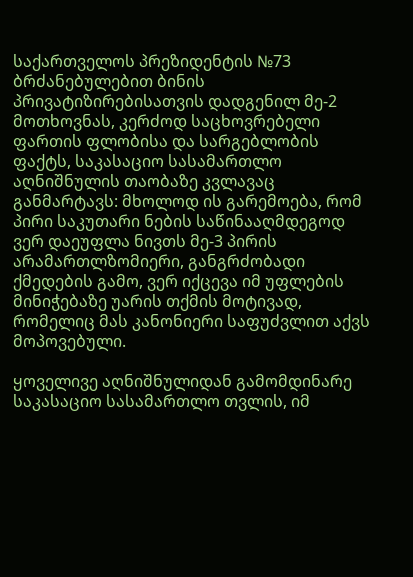საქართველოს პრეზიდენტის №73 ბრძანებულებით ბინის პრივატიზირებისათვის დადგენილ მე-2 მოთხოვნას, კერძოდ საცხოვრებელი ფართის ფლობისა და სარგებლობის ფაქტს, საკასაციო სასამართლო აღნიშნულის თაობაზე კვლავაც განმარტავს: მხოლოდ ის გარემოება, რომ პირი საკუთარი ნების საწინააღმდეგოდ ვერ დაეუფლა ნივთს მე-3 პირის არამართლზომიერი, განგრძობადი ქმედების გამო, ვერ იქცევა იმ უფლების მინიჭებაზე უარის თქმის მოტივად, რომელიც მას კანონიერი საფუძვლით აქვს მოპოვებული.

ყოველივე აღნიშნულიდან გამომდინარე საკასაციო სასამართლო თვლის, იმ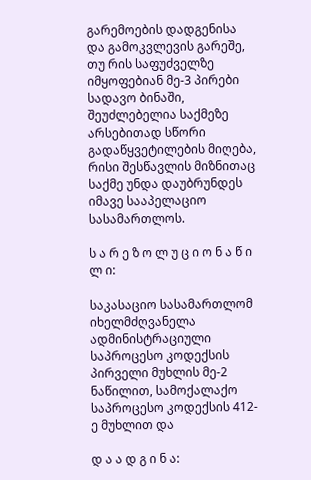გარემოების დადგენისა და გამოკვლევის გარეშე, თუ რის საფუძველზე იმყოფებიან მე-3 პირები სადავო ბინაში, შეუძლებელია საქმეზე არსებითად სწორი გადაწყვეტილების მიღება, რისი შესწავლის მიზნითაც საქმე უნდა დაუბრუნდეს იმავე სააპელაციო სასამართლოს.

ს ა რ ე ზ ო ლ უ ც ი ო ნ ა წ ი ლ ი:

საკასაციო სასამართლომ იხელმძღვანელა ადმინისტრაციული საპროცესო კოდექსის პირველი მუხლის მე-2 ნაწილით, სამოქალაქო საპროცესო კოდექსის 412-ე მუხლით და

დ ა ა დ გ ი ნ ა: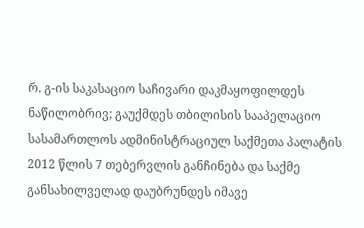რ. გ-ის საკასაციო საჩივარი დაკმაყოფილდეს ნაწილობრივ; გაუქმდეს თბილისის სააპელაციო სასამართლოს ადმინისტრაციულ საქმეთა პალატის 2012 წლის 7 თებერვლის განჩინება და საქმე განსახილველად დაუბრუნდეს იმავე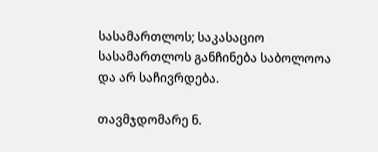სასამართლოს; საკასაციო სასამართლოს განჩინება საბოლოოა და არ საჩივრდება.

თავმჯდომარე ნ.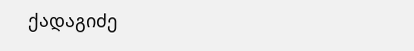ქადაგიძე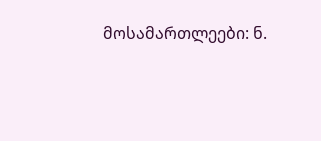მოსამართლეები: ნ.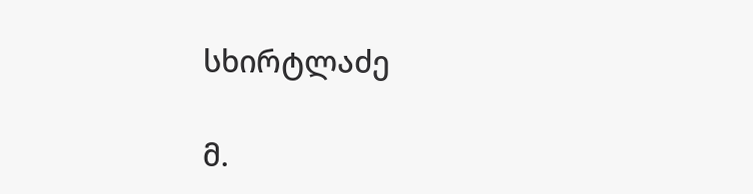სხირტლაძე

მ.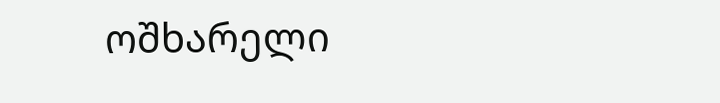ოშხარელი